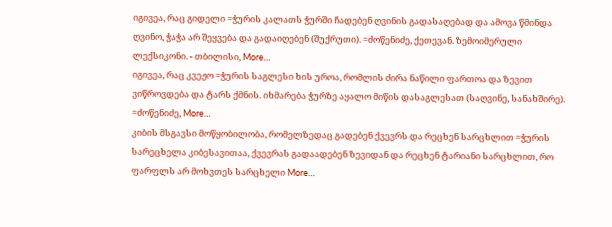იგივეა, რაც გიდელი =ჭურის კალათს ჭურში ჩადებენ ღვინის გადასაღებად და ამოვა წმინდა ღვინო, ჭაჭა არ შეყვება და გადაიღებენ (შუქრუთი). =ძოწენიძე, ქეთევან. ზემოიმერული ლექსიკონი. - თბილისი, More…
იგივეა, რაც კვეჟო =ჭურის საგლესი ხის უროა, რომლის ძირა ნაწილი ფართოა და ზევით ვიწროვდება და ტარს ქმნის. იხმარება ჭურზე აყალო მიწის დასაგლესათ (საღვინე, სანახშირე). =ძოწენიძე, More…
კიბის მსგავსი მოწყობილობა, რომელზედაც გადებენ ქვევრს და რეცხენ სარცხლით =ჭურის სარეცხელა კიბესავითაა, ქვევრას გადაადებენ ზევიდან და რეცხენ ტარიანი სარცხლით, რო ფარფლს არ მოხვთეს სარცხელი More…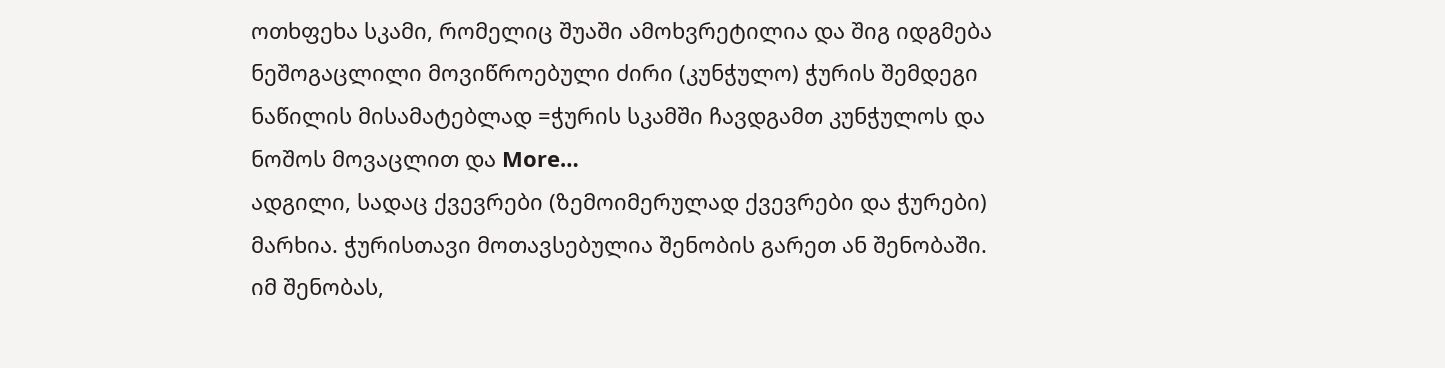ოთხფეხა სკამი, რომელიც შუაში ამოხვრეტილია და შიგ იდგმება ნეშოგაცლილი მოვიწროებული ძირი (კუნჭულო) ჭურის შემდეგი ნაწილის მისამატებლად =ჭურის სკამში ჩავდგამთ კუნჭულოს და ნოშოს მოვაცლით და More…
ადგილი, სადაც ქვევრები (ზემოიმერულად ქვევრები და ჭურები) მარხია. ჭურისთავი მოთავსებულია შენობის გარეთ ან შენობაში. იმ შენობას,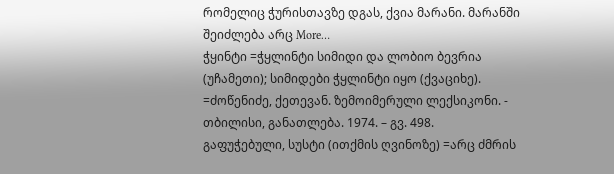რომელიც ჭურისთავზე დგას, ქვია მარანი. მარანში შეიძლება არც More…
ჭყინტი =ჭყლინტი სიმიდი და ლობიო ბევრია (უჩამეთი); სიმიდები ჭყლინტი იყო (ქვაციხე). =ძოწენიძე, ქეთევან. ზემოიმერული ლექსიკონი. - თბილისი, განათლება. 1974. – გვ. 498.
გაფუჭებული, სუსტი (ითქმის ღვინოზე) =არც ძმრის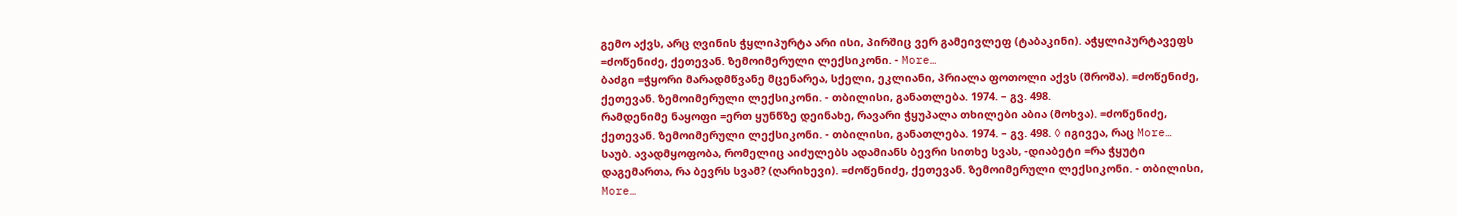გემო აქვს, არც ღვინის ჭყლიპურტა არი ისი, პირშიც ვერ გამეივლეფ (ტაბაკინი). აჭყლიპურტავეფს =ძოწენიძე, ქეთევან. ზემოიმერული ლექსიკონი. - More…
ბაძგი =ჭყორი მარადმწვანე მცენარეა, სქელი, ეკლიანი, პრიალა ფოთოლი აქვს (შროშა). =ძოწენიძე, ქეთევან. ზემოიმერული ლექსიკონი. - თბილისი, განათლება. 1974. – გვ. 498.
რამდენიმე ნაყოფი =ერთ ყუნწზე დეინახე, რავარი ჭყუპალა თხილები აბია (მოხვა). =ძოწენიძე, ქეთევან. ზემოიმერული ლექსიკონი. - თბილისი, განათლება. 1974. – გვ. 498. ◊ იგივეა, რაც More…
საუბ. ავადმყოფობა, რომელიც აიძულებს ადამიანს ბევრი სითხე სვას, -დიაბეტი =რა ჭყუტი დაგემართა, რა ბევრს სვამ? (ღარიხევი). =ძოწენიძე, ქეთევან. ზემოიმერული ლექსიკონი. - თბილისი, More…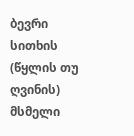ბევრი სითხის (წყლის თუ ღვინის) მსმელი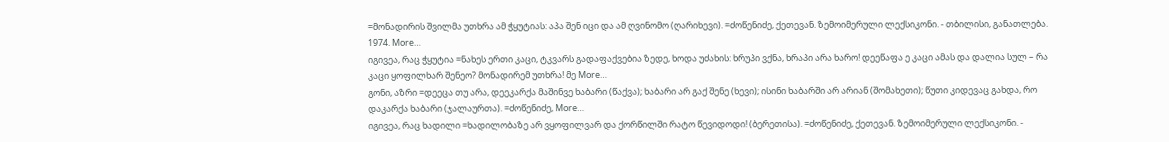=მონადირის შვილმა უთხრა ამ ჭყუტიას: აპა შენ იცი და ამ ღვინომო (ღარიხევი). =ძოწენიძე, ქეთევან. ზემოიმერული ლექსიკონი. - თბილისი, განათლება. 1974. More…
იგივეა, რაც ჭყუტია =ნახეს ერთი კაცი, ტკვარს გადაფაქვებია ზედე, ხოდა უძახის: ხრუპი ვქნა, ხრაპი არა ხარო! დეეწაფა ე კაცი ამას და დალია სულ – რა კაცი ყოფილხარ შენეო? მონადირემ უთხრა! მე More…
გონი, აზრი =დეეცა თუ არა, დეეკარქა მაშინვე ხაბარი (წაქვა); ხაბარი არ გაქ შენე (ხევი); ისინი ხაბარში არ არიან (შომახეთი); წუთი კიდევაც გახდა, რო დაკარქა ხაბარი (ჯალაურთა). =ძოწენიძე, More…
იგივეა, რაც ხადილი =ხადილობაზე არ ვყოფილვარ და ქორწილში რატო წევიდოდი! (ბერეთისა). =ძოწენიძე, ქეთევან. ზემოიმერული ლექსიკონი. -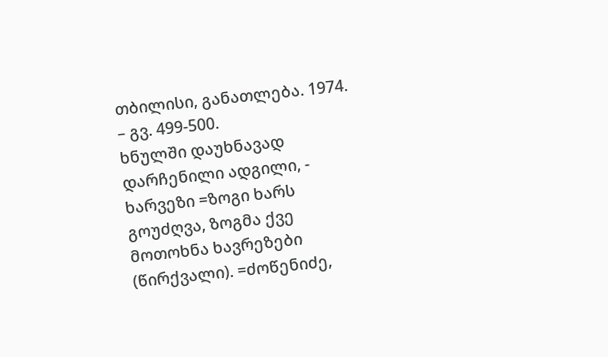თბილისი, განათლება. 1974. – გვ. 499-500.
ხნულში დაუხნავად დარჩენილი ადგილი, - ხარვეზი =ზოგი ხარს გოუძღვა, ზოგმა ქვე მოთოხნა ხავრეზები (წირქვალი). =ძოწენიძე,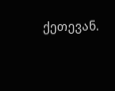ქეთევან.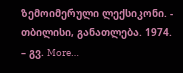ზემოიმერული ლექსიკონი. - თბილისი, განათლება. 1974. – გვ. More…